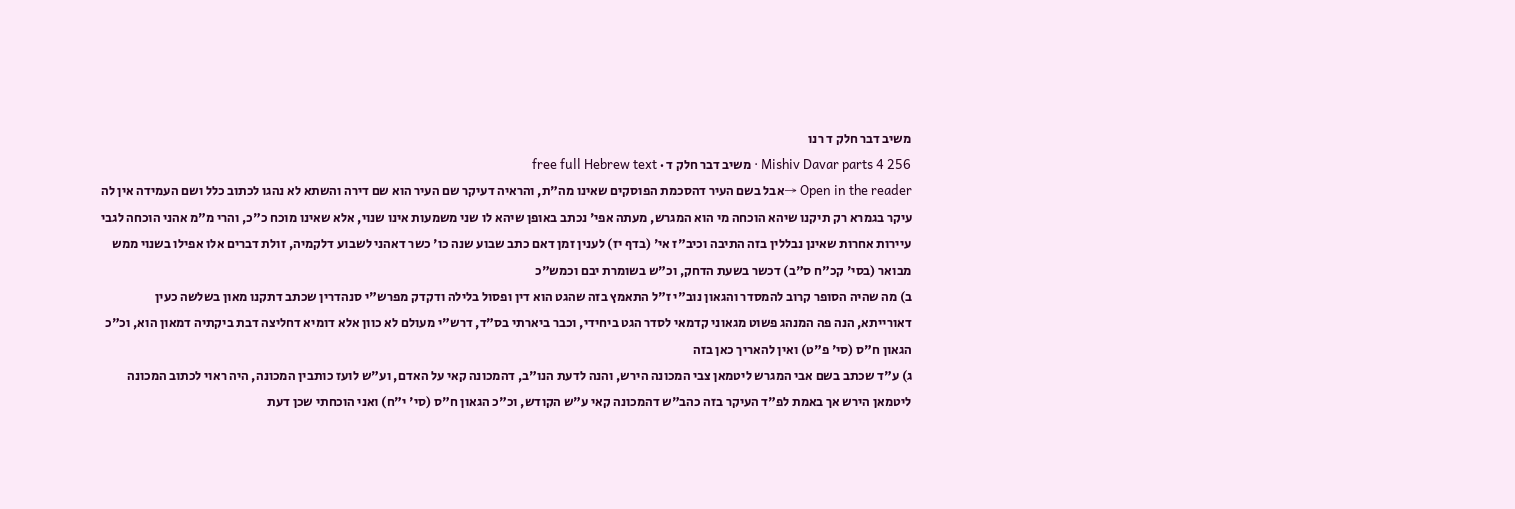משיב דבר חלק ד רנו
Mishiv Davar parts 4 256 · משיב דבר חלק ד · free full Hebrew text
Open in the reader →אבל בשם העיר דהסכמת הפוסקים שאינו מה"ת, והראיה דעיקר שם העיר הוא שם דירה והשתא לא נהגו לכתוב כלל ושם העמידה אין לה עיקר בגמרא רק תיקנו שיהא הוכחה מי הוא המגרש, מעתה אפי' נכתב באופן שיהא לו שני משמעות אינו שנוי, אלא שאינו מוכח כ"כ, והרי מ"מ אהני הוכחה לגבי עיירות אחרות שאינן נבללין בזה התיבה וכיב"ז אי' (בדף יז) לענין זמן דאם כתב שבוע שנה כו' כשר דאהני לשבוע דלקמיה, זולת דברים אלו אפילו בשנוי ממש מבואר (בסי' קכ"ח ס"ב) דכשר בשעת הדחק, וכ"ש בשומרת יבם וכמש"כ
ב) מה שהיה הסופר קרוב להמסדר והגאון נוב"י ז"ל התאמץ בזה שהגט הוא דין ופסול בלילה ודקדק מפרש"י סנהדרין שכתב דתקנו מאון בשלשה כעין דאורייתא, הנה פה המנהג פשוט מגאוני קדמאי לסדר הגט ביחידי, וכבר ביארתי בס"ד, דרש"י מעולם לא כוון אלא דומיא דחליצה דבת ביקתיה דמאון הוא, וכ"כ הגאון ח"ס (סי' פ"ט) ואין להאריך כאן בזה
ג) ע"ד שכתב בשם אבי המגרש ליטמאן צבי המכונה הירש, והנה לדעת הנו"ב, דהמכונה קאי על האדם, וע"ש לועז כותבין המכונה, היה ראוי לכתוב המכונה ליטמאן הירש אך באמת לפ"ד העיקר בזה כהב"ש דהמכונה קאי ע"ש הקודש, וכ"כ הגאון ח"ס (סי' י"ח) ואני הוכחתי שכן דעת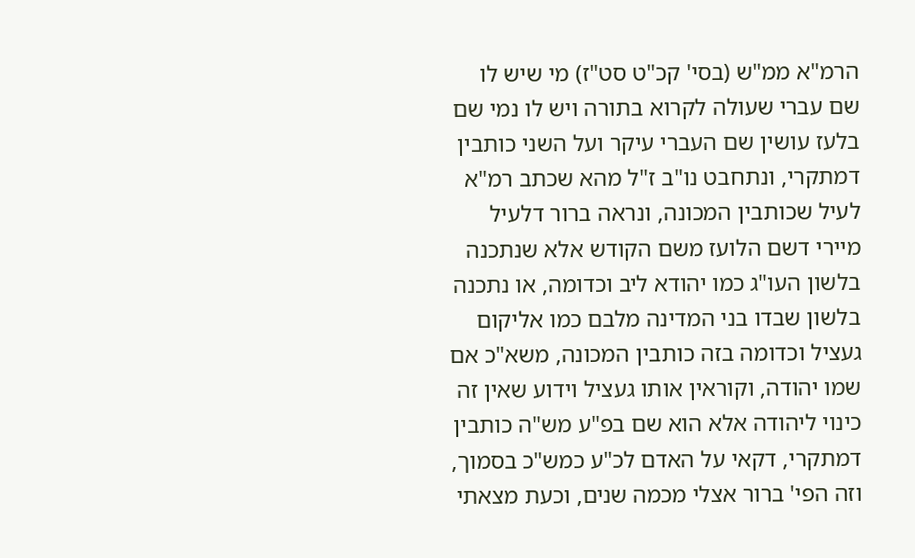הרמ"א ממ"ש (בסי' קכ"ט סט"ז) מי שיש לו שם עברי שעולה לקרוא בתורה ויש לו נמי שם בלעז עושין שם העברי עיקר ועל השני כותבין דמתקרי, ונתחבט נו"ב ז"ל מהא שכתב רמ"א לעיל שכותבין המכונה, ונראה ברור דלעיל מיירי דשם הלועז משם הקודש אלא שנתכנה בלשון העו"ג כמו יהודא ליב וכדומה, או נתכנה בלשון שבדו בני המדינה מלבם כמו אליקום געציל וכדומה בזה כותבין המכונה, משא"כ אם שמו יהודה, וקוראין אותו געציל וידוע שאין זה כינוי ליהודה אלא הוא שם בפ"ע מש"ה כותבין דמתקרי, דקאי על האדם לכ"ע כמש"כ בסמוך, וזה הפי' ברור אצלי מכמה שנים, וכעת מצאתי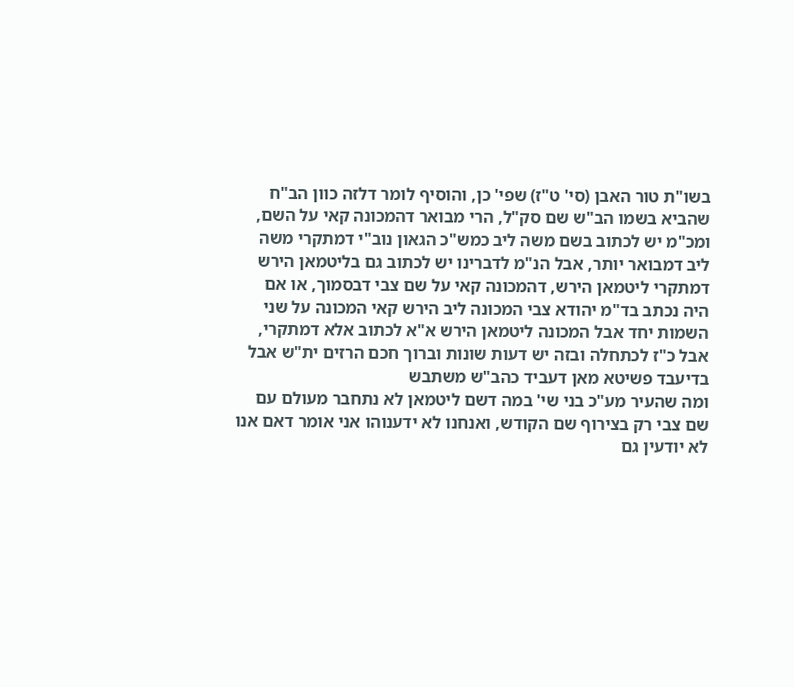בשו"ת טור האבן (סי' ט"ז) שפי' כן, והוסיף לומר דלזה כוון הב"ח שהביא בשמו הב"ש שם סק"ל, הרי מבואר דהמכונה קאי על השם, ומכ"מ יש לכתוב בשם משה ליב כמש"כ הגאון נוב"י דמתקרי משה ליב דמבואר יותר, אבל הנ"מ לדברינו יש לכתוב גם בליטמאן הירש דמתקרי ליטמאן הירש, דהמכונה קאי על שם צבי דבסמוך, או אם היה נכתב בד"מ יהודא צבי המכונה ליב הירש קאי המכונה על שני השמות יחד אבל המכונה ליטמאן הירש א"א לכתוב אלא דמתקרי, אבל כ"ז לכתחלה ובזה יש דעות שונות וברוך חכם הרזים ית"ש אבל בדיעבד פשיטא מאן דעביד כהב"ש משתבש
ומה שהעיר מע"כ בני שי' במה דשם ליטמאן לא נתחבר מעולם עם שם צבי רק בצירוף שם הקודש, ואנחנו לא ידענוהו אני אומר דאם אנו לא יודעין גם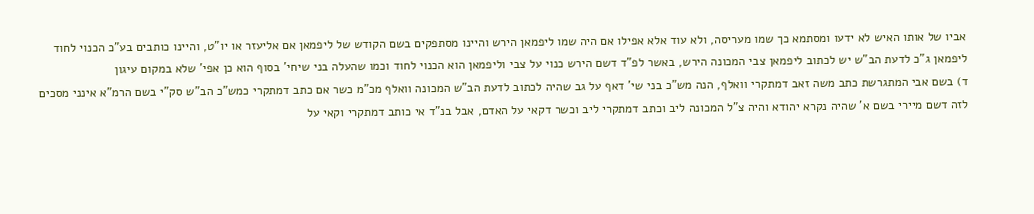אביו של אותו האיש לא ידעו ומסתמא כך שמו מעריסה, ולא עוד אלא אפילו אם היה שמו ליפמאן הירש והיינו מסתפקים בשם הקודש של ליפמאן אם אליעזר או יו"ט, והיינו כותבים בע"כ הכנוי לחוד ליפמאן ג"כ לדעת הב"ש יש לכתוב ליפמאן צבי המכונה הירש, באשר לפ"ד דשם הירש כנוי על צבי וליפמאן הוא הכנוי לחוד וכמו שהעלה בני שיחי' בסוף הוא כן אפי' שלא במקום עיגון
ד) בשם אבי המתגרשת כתב משה זאב דמתקרי וואלף, הנה מש"כ בני שי' דאף על גב שהיה לכתוב לדעת הב"ש המכונה וואלף מכ"מ כשר אם כתב דמתקרי כמש"כ הב"ש סק"י בשם הרמ"א אינני מסכים לזה דשם מיירי בשם א' שהיה נקרא יהודא והיה צ"ל המכונה ליב וכתב דמתקרי ליב וכשר דקאי על האדם, אבל בנ"ד אי כותב דמתקרי וקאי על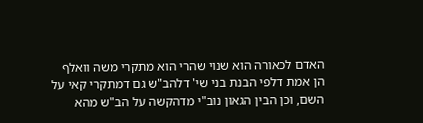האדם לכאורה הוא שנוי שהרי הוא מתקרי משה וואלף
הן אמת דלפי הבנת בני שי' דלהב"ש גם דמתקרי קאי על השם, וכן הבין הגאון נוב"י מדהקשה על הב"ש מהא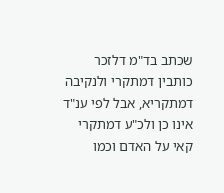שכתב בד"מ דלזכר כותבין דמתקרי ולנקיבה דמתקריא, אבל לפי ענ"ד אינו כן ולכ"ע דמתקרי קאי על האדם וכמו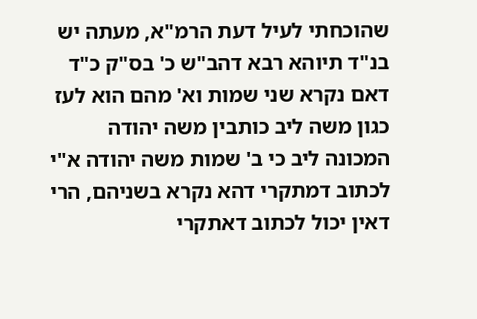שהוכחתי לעיל דעת הרמ"א, מעתה יש בנ"ד תיוהא רבא דהב"ש כ' בס"ק כ"ד דאם נקרא שני שמות וא' מהם הוא לעז כגון משה ליב כותבין משה יהודה המכונה ליב כי ב' שמות משה יהודה א"י לכתוב דמתקרי דהא נקרא בשניהם, הרי דאין יכול לכתוב דאתקרי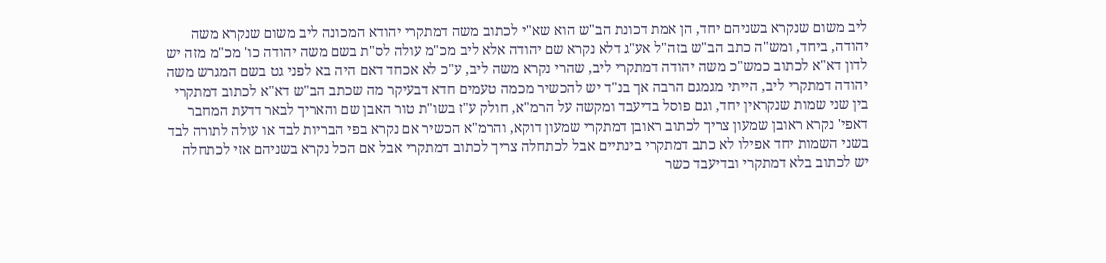ליב משום שנקרא בשניהם יחד, הן אמת דכונת הב"ש הוא שא"י לכתוב משה דמתקרי יהודא המכונה ליב משום שנקרא משה יהודה, ביחד, ומש"ה כתב הב"ש בזה"ל אע"ג דלא נקרא שם יהודה אלא ליב מכ"מ עולה לס"ת בשם משה יהודה כו' מכ"מ מזה יש לדון דא"א לכתוב כמש"כ משה יהודה דמתקרי ליב, שהרי נקרא משה ליב, ע"כ לא אכחד דאם היה בא לפני גט בשם המגרש משה יהודה דמתקרי ליב, הייתי מגמגם הרבה אך בנ"ד יש להכשיר מכמה טעמים חדא דבעיקר מה שכתב הב"ש דא"א לכתוב דמתקרי בין שני שמות שנקראין יחד, וגם פוסל בדיעבד ומקשה על הרמ"א, חולק ע"ז בשו"ת טור האבן שם והאריך לבאר דדעת המחבר דאפי' נקרא ראובן שמעון צריך לכתוב ראובן דמתקרי שמעון דוקא, והרמ"א הכשיר אם נקרא בפי הבריות לבד או עולה לתורה לבד בשני השמות יחד אפילו לא כתב דמתקרי בינתיים אבל לכתחלה צריך לכתוב דמתקרי אבל אם הכל נקרא בשניהם אזי לכתחלה יש לכתוב בלא דמתקרי ובדיעבד כשר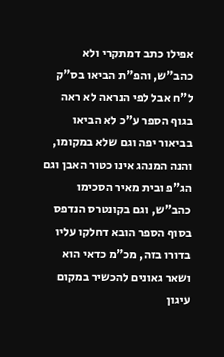אפילו כתב דמתקרי ולא כהב"ש, והפ"ת הביאו בס"ק ל"ח אבל לפי הנראה לא ראה בגוף הספר ע"כ לא הביאו בביאור יפה וגם שלא במקומו, והנה המנהג אינו כטור האבן וגם הג"פ ובית מאיר הסכימו כהב"ש, וגם בקונטרס הנדפס בסוף הספר הובא דחלקו עליו בדורו בזה, מכ"מ כדאי הוא ושאר גאונים להכשיר במקום עיגון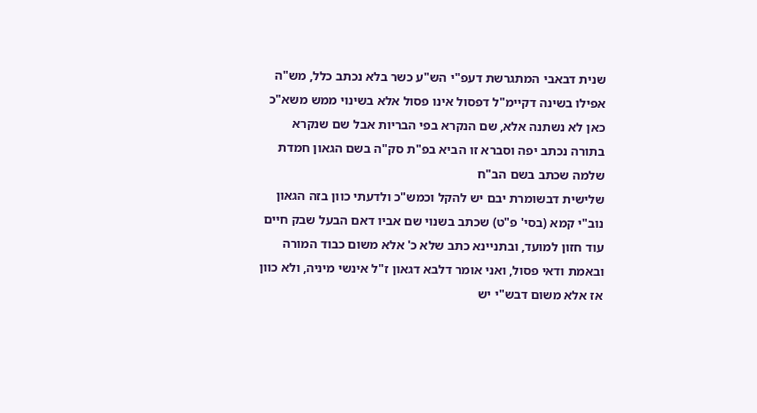שנית דבאבי המתגרשת דעפ"י הש"ע כשר בלא נכתב כלל, מש"ה אפילו בשינה דקיימ"ל דפסול אינו פסול אלא בשינוי ממש משא"כ כאן לא נשתנה אלא, שם הנקרא בפי הבריות אבל שם שנקרא בתורה נכתב יפה וסברא זו הביא בפ"ת סק"ה בשם הגאון חמדת שלמה שכתב בשם הב"ח
שלישית דבשומרת יבם יש להקל וכמש"כ ולדעתי כוון בזה הגאון נוב"י קמא (בסי' פ"ט) שכתב בשנוי שם אביו דאם הבעל שבק חיים עוד חזון למועד, ובתניינא כתב שלא כ' אלא משום כבוד המורה ובאמת ודאי פסול, ואני אומר דלבא דגאון ז"ל אינשי מיניה, ולא כוון אז אלא משום דבש"י יש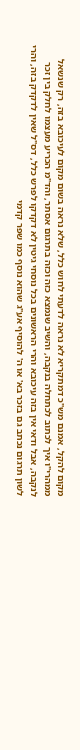מקום להקל, אמנם מש"כ דמתקריא לא נראה לדעתי לחוש כלל, שלא נראה בשום מקום לעיכובא בזה, רק שנשאל ממהרי"ו איך לכתוב לכתחלה בנקבה, והשיב שנמצא כזה וכזה בתרגום אסתר, והד"מ הכריע מעצמו לחלק בין זכר לנקבה, אבל ודאי אין בזה עיכובא והרי הראשונים בכל נוסחי גיטין לא דקדקו לפרש כלל, דס"ל שאין לדקדק בזה, והרי לשון תרגום נכתב גם בזכר בא' או ה' להוסיף אע"ג שהוא נוסף כמו שפר קדמי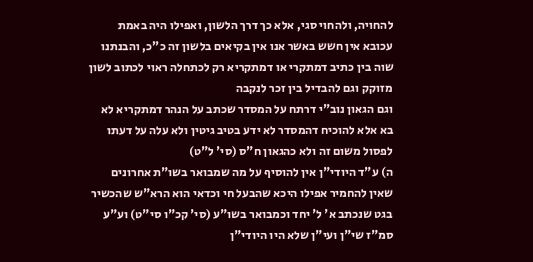להחויה, ולהחוי סגי, אלא כך דרך הלשון, ואפילו היה באמת עכובא אין חשש באשר אנו אין בקיאים בלשון זה כ"כ, והבנתנו שוה בין כתיב דמתקרי או דמתקריא רק לכתחלה ראוי לכתוב לשון מזוקק וגם להבדיל בין זכר לנקבה
וגם הגאון נוב"י דרתח על המסדר שכתב על הנהר דמתקריא לא בא אלא להוכיח דהמסדר לא ידע בטיב גיטין ולא עלה על דעתו לפסול משום זה ולא כהגאון ח"ס (סי' ל"ט)
ה) ע"ד היודי"ן אין להוסיף על מה שמבואר בשו"ת אחרונים שאין להחמיר אפילו היכא שהבעל חי וכדאי הוא הרא"ש שהכשיר בגט שנכתב א' ל' יחד וכמבואר בשו"ע (סי' קכ"ו סי"ט) וע"ע סמ"ז שי"ן ועי"ן שלא היו היודי"ן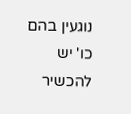נוגעין בהם כו' יש להכשיר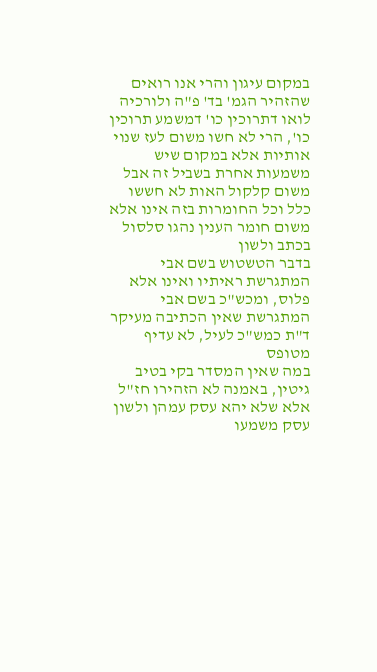במקום עיגון והרי אנו רואים שהזהיר הגמ' בד' פ"ה ולורכיה לואו דתרוכין כו' דמשמע תרוכין כו', הרי לא חשו משום לעז שנוי אותיות אלא במקום שיש משמעות אחרת בשביל זה אבל משום קלקול האות לא חששו כלל וכל החומרות בזה אינו אלא משום חומר הענין נהגו סלסול בכתב ולשון
בדבר הטשטוש בשם אבי המתגרשת ראיתיו ואינו אלא פלוס, ומכש"כ בשם אבי המתגרשת שאין הכתיבה מעיקר ד"ת כמש"כ לעיל, לא עדיף מטופס
במה שאין המסדר בקי בטיב גיטין, באמנה לא הזהירו חז"ל אלא שלא יהא עסק עמהן ולשון עסק משמעו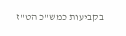בקביעות כמש"כ הט"ז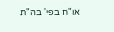או"ח בפי' בה"ת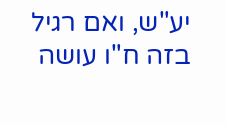יע"ש, ואם רגיל בזה ח"ו עושה